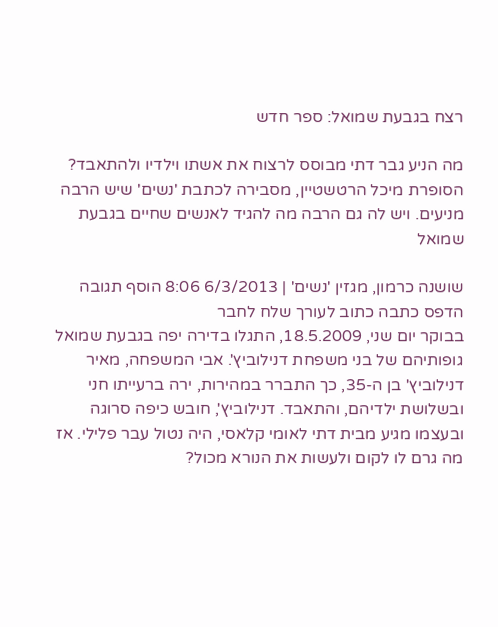רצח בגבעת שמואל: ספר חדש

מה הניע גבר דתי מבוסס לרצוח את אשתו וילדיו ולהתאבד? הסופרת מיכל הרטשטיין, מסבירה לכתבת 'נשים' שיש הרבה מניעים. ויש לה גם הרבה מה להגיד לאנשים שחיים בגבעת שמואל

שושנה כרמון, מגזין 'נשים' | 6/3/2013 8:06 הוסף תגובה הדפס כתבה כתוב לעורך שלח לחבר
בבוקר יום שני, 18.5.2009, התגלו בדירה יפה בגבעת שמואל גופותיהם של בני משפחת דנילוביץ'. אבי המשפחה, מאיר דנילוביץ' בן ה-35, כך התברר במהירות, ירה ברעייתו חני ובשלושת ילדיהם, והתאבד. דנילוביץ', חובש כיפה סרוגה ובעצמו מגיע מבית דתי לאומי קלאסי, היה נטול עבר פלילי. אז מה גרם לו לקום ולעשות את הנורא מכול?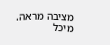מציבה מראה. מיכל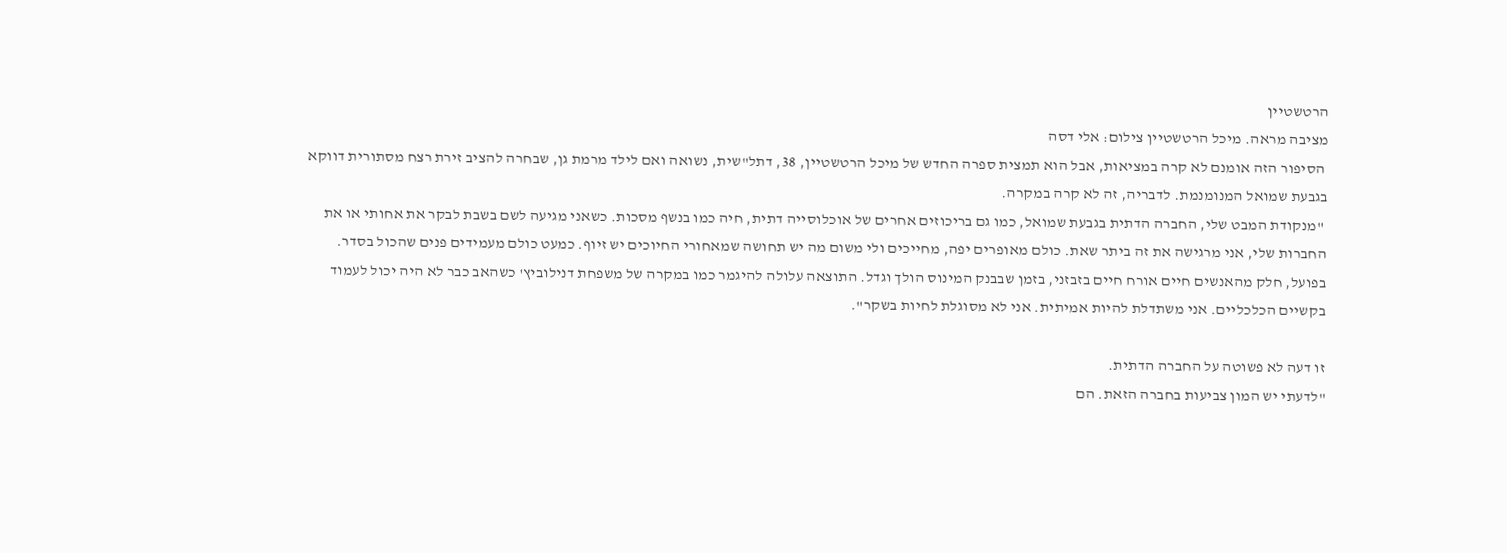הרטשטיין
מציבה מראה. מיכל הרטשטיין צילום: אלי דסה
 הסיפור הזה אומנם לא קרה במציאות, אבל הוא תמצית ספרה החדש של מיכל הרטשטיין, 38, דתל"שית, נשואה ואם לילד מרמת גן, שבחרה להציב זירת רצח מסתורית דווקא בגבעת שמואל המנומנמת. לדבריה, זה לא קרה במקרה.
 "מנקודת המבט שלי, החברה הדתית בגבעת שמואל, כמו גם בריכוזים אחרים של אוכלוסייה דתית, חיה כמו בנשף מסכות. כשאני מגיעה לשם בשבת לבקר את אחותי או את החברות שלי, אני מרגישה את זה ביתר שאת. כולם מאופרים יפה, מחייכים ולי משום מה יש תחושה שמאחורי החיוכים יש זיוף. כמעט כולם מעמידים פנים שהכול בסדר. בפועל, חלק מהאנשים חיים אורח חיים בזבזני, בזמן שבבנק המינוס הולך וגדל. התוצאה עלולה להיגמר כמו במקרה של משפחת דנילוביץ' כשהאב כבר לא היה יכול לעמוד בקשיים הכלכליים. אני משתדלת להיות אמיתית. אני לא מסוגלת לחיות בשקר".

זו דעה לא פשוטה על החברה הדתית.
"לדעתי יש המון צביעות בחברה הזאת. הם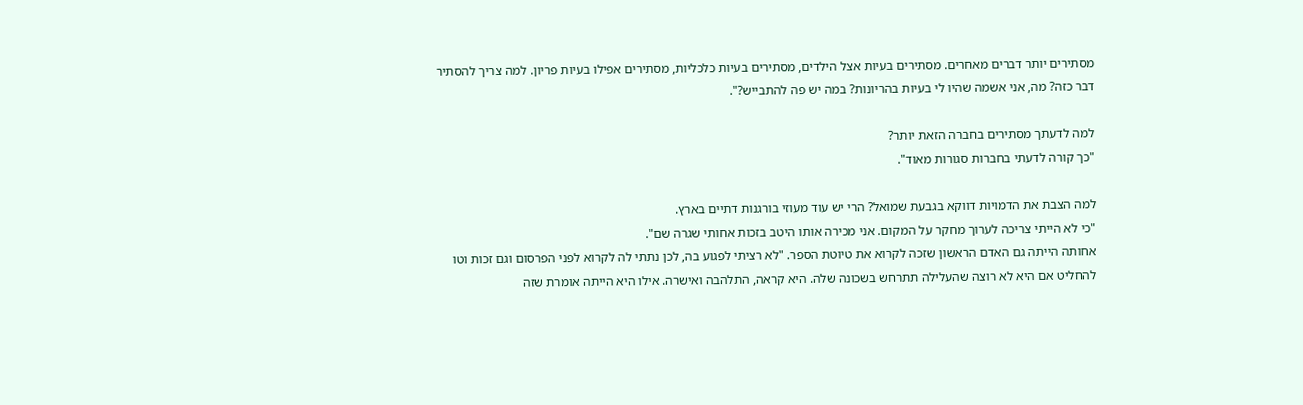מסתירים יותר דברים מאחרים. מסתירים בעיות אצל הילדים, מסתירים בעיות כלכליות, מסתירים אפילו בעיות פריון. למה צריך להסתיר דבר כזה? מה, אני אשמה שהיו לי בעיות בהריונות? במה יש פה להתבייש?".

למה לדעתך מסתירים בחברה הזאת יותר?
"כך קורה לדעתי בחברות סגורות מאוד".

למה הצבת את הדמויות דווקא בגבעת שמואל? הרי יש עוד מעוזי בורגנות דתיים בארץ.
"כי לא הייתי צריכה לערוך מחקר על המקום. אני מכירה אותו היטב בזכות אחותי שגרה שם".
אחותה הייתה גם האדם הראשון שזכה לקרוא את טיוטת הספר. "לא רציתי לפגוע בה, לכן נתתי לה לקרוא לפני הפרסום וגם זכות וטו להחליט אם היא לא רוצה שהעלילה תתרחש בשכונה שלה. היא קראה, התלהבה ואישרה. אילו היא הייתה אומרת שזה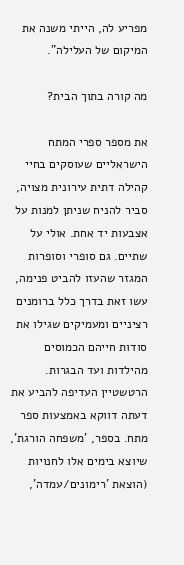מפריע לה, הייתי משנה את המיקום של העלילה".

מה קורה בתוך הבית?

את מספר ספרי המתח הישראליים שעוסקים בחיי קהילה דתית עירונית מצויה, סביר להניח שניתן למנות על אצבעות יד אחת. אולי על שתיים. גם סופרי וסופרות המגזר שהעזו להביט פנימה, עשו זאת בדרך כלל ברומנים רציניים ומעמיקים שגילו את סודות חייהם הכמוסים מהילדות ועד הבגרות. הרטשטיין העדיפה להביע את דעתה דווקא באמצעות ספר מתח. בספר, 'משפחה הורגת', שיוצא בימים אלו לחנויות (הוצאת 'רימונים/עמדה',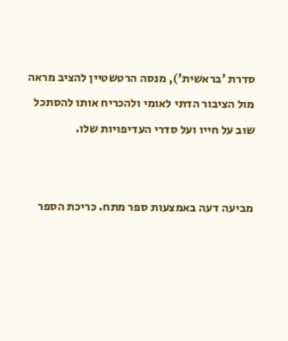סדרת 'בראשית'), מנסה הרטשטיין להציב מראה מול הציבור הדתי לאומי ולהכריח אותו להסתכל שוב על חייו ועל סדרי העדיפויות שלו.


מביעה דעה באמצעות ספר מתח. כריכת הספר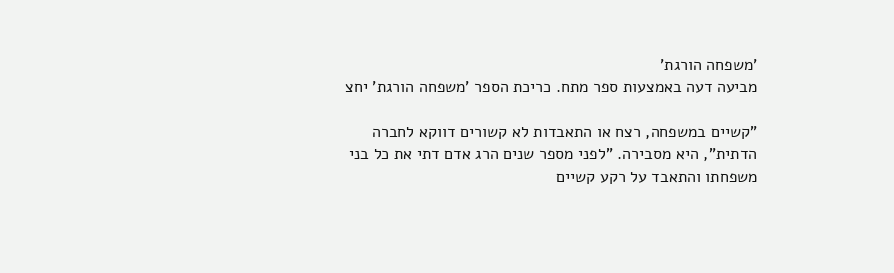'משפחה הורגת'
מביעה דעה באמצעות ספר מתח. כריכת הספר 'משפחה הורגת' יחצ

"קשיים במשפחה, רצח או התאבדות לא קשורים דווקא לחברה הדתית", היא מסבירה. "לפני מספר שנים הרג אדם דתי את כל בני משפחתו והתאבד על רקע קשיים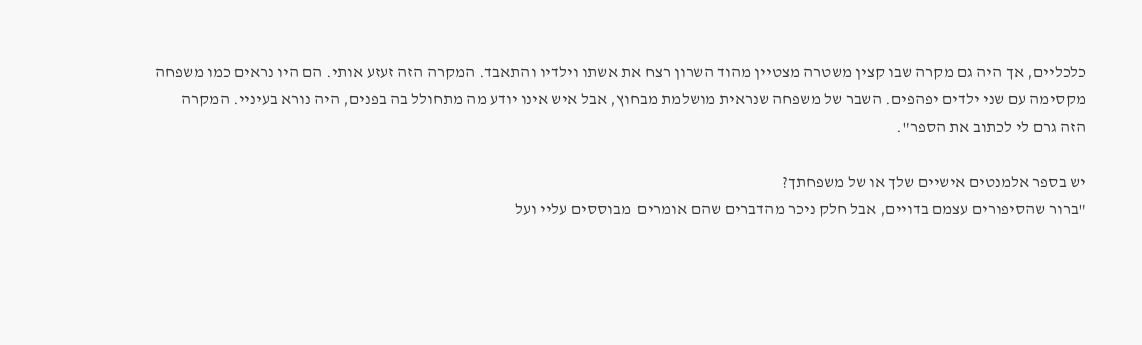כלכליים, אך היה גם מקרה שבו קצין משטרה מצטיין מהוד השרון רצח את אשתו וילדיו והתאבד. המקרה הזה זעזע אותי. הם היו נראים כמו משפחה מקסימה עם שני ילדים יפהפים. השבר של משפחה שנראית מושלמת מבחוץ, אבל איש אינו יודע מה מתחולל בה בפנים, היה נורא בעיניי. המקרה הזה גרם לי לכתוב את הספר".

יש בספר אלמנטים אישיים שלך או של משפחתך?
"ברור שהסיפורים עצמם בדויים, אבל חלק ניכר מהדברים שהם אומרים  מבוססים עליי ועל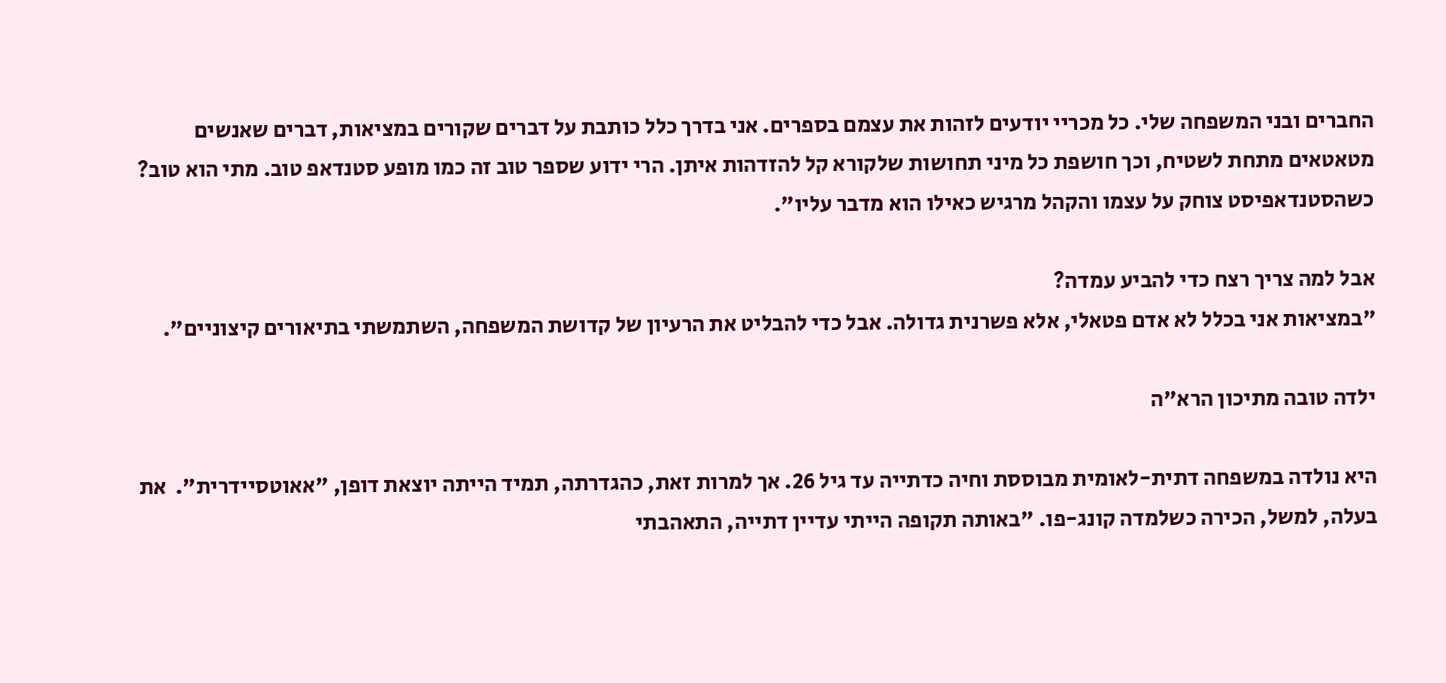החברים ובני המשפחה שלי. כל מכריי יודעים לזהות את עצמם בספרים. אני בדרך כלל כותבת על דברים שקורים במציאות, דברים שאנשים מטאטאים מתחת לשטיח, וכך חושפת כל מיני תחושות שלקורא קל להזדהות איתן. הרי ידוע שספר טוב זה כמו מופע סטנדאפ טוב. מתי הוא טוב? כשהסטנדאפיסט צוחק על עצמו והקהל מרגיש כאילו הוא מדבר עליו".

אבל למה צריך רצח כדי להביע עמדה?
"במציאות אני בכלל לא אדם פטאלי, אלא פשרנית גדולה. אבל כדי להבליט את הרעיון של קדושת המשפחה, השתמשתי בתיאורים קיצוניים".

ילדה טובה מתיכון הרא"ה

היא נולדה במשפחה דתית-לאומית מבוססת וחיה כדתייה עד גיל 26. אך למרות זאת, כהגדרתה, תמיד הייתה יוצאת דופן, "אאוטסיידרית".  את בעלה, למשל, הכירה כשלמדה קונג-פו. "באותה תקופה הייתי עדיין דתייה, התאהבתי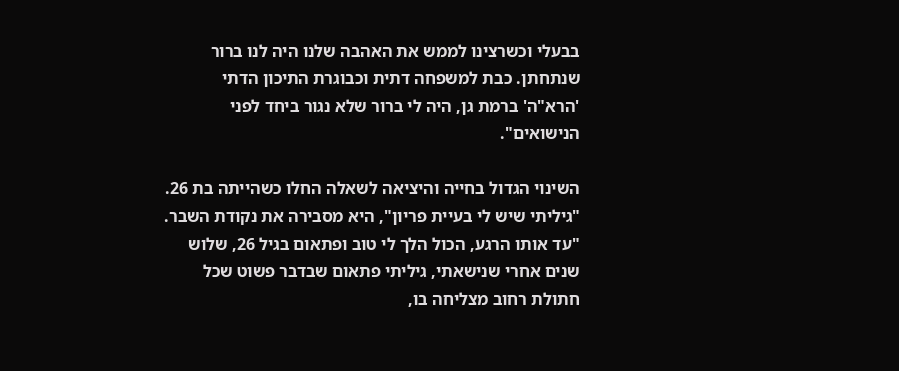בבעלי וכשרצינו לממש את האהבה שלנו היה לנו ברור שנתחתן. כבת למשפחה דתית וכבוגרת התיכון הדתי 'הרא"ה' ברמת גן, היה לי ברור שלא נגור ביחד לפני הנישואים".

השינוי הגדול בחייה והיציאה לשאלה החלו כשהייתה בת 26. "גיליתי שיש לי בעיית פריון", היא מסבירה את נקודת השבר. "עד אותו הרגע, הכול הלך לי טוב ופתאום בגיל 26, שלוש שנים אחרי שנישאתי, גיליתי פתאום שבדבר פשוט שכל חתולת רחוב מצליחה בו,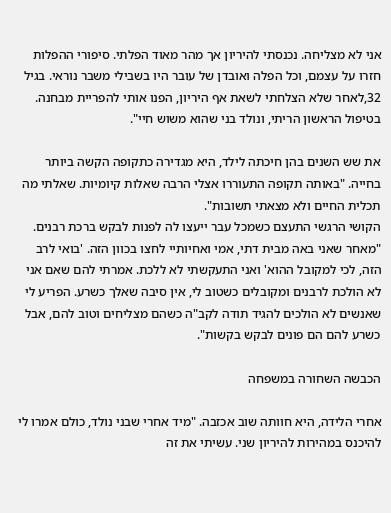אני לא מצליחה. נכנסתי להיריון אך מהר מאוד הפלתי. סיפורי ההפלות חזרו על עצמם, וכל הפלה ואובדן של עובר היו בשבילי משבר נוראי. בגיל 32,לאחר שלא הצלחתי לשאת אף היריון, הפנו אותי להפריית מבחנה. בטיפול הראשון הריתי, ונולד בני שהוא משוש חיי".

את שש השנים בהן חיכתה לילד, היא מגדירה כתקופה הקשה ביותר בחייה. "באותה תקופה התעוררו אצלי הרבה שאלות קיומיות. שאלתי מה תכלית החיים ולא מצאתי תשובות".
הקושי הרגשי התעצם כשמכל עבר ייעצו לה לפנות לבקש ברכת רבנים. "מאחר שאני באה מבית דתי, אמי ואחיותיי לחצו בכוון הזה. 'בואי לרב הזה, לכי למקובל ההוא' ואני התעקשתי לא ללכת. אמרתי להם שאם אני לא הולכת לרבנים ומקובלים כשטוב לי, אין סיבה שאלך כשרע. הפריע לי שאנשים לא הולכים להגיד תודה לקב"ה כשהם מצליחים וטוב להם, אבל כשרע להם הם פונים לבקש בקשות".

הכבשה השחורה במשפחה

אחרי הלידה, היא חוותה שוב אכזבה. "מיד אחרי שבני נולד, כולם אמרו לי להיכנס במהירות להיריון שני. עשיתי את זה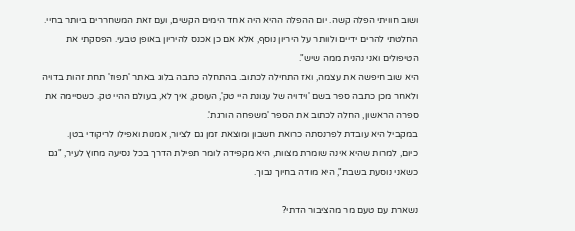ושוב חוויתי הפלה קשה. יום ההפלה ההיא היה אחד הימים הקשים, ועם זאת המשחררים ביותר בחיי. החלטתי להרים ידיים ולוותר על היריון נוסף, אלא אם כן אכנס להיריון באופן טבעי. הפסקתי את הטיפולים ואני נהנית ממה שיש".
היא שוב חיפשה את עצמה, ואז התחילה לכתוב. בהתחלה כתבה בלוג באתר 'תפוז' תחת זהות בדויה ולאחר מכן כתבה ספר בשם 'וידויה של עגונת היי טק', העוסק, איך לא, בעולם ההיי טק. כשסיימה את ספרה הראשון, החלה לכתוב את הספר 'משפחה הורגת'.
במקביל היא עובדת לפרנסתה כרואת חשבון ומוצאת זמן גם לציור, אמנות ואפילו לריקודי בטן.
כיום, למרות שהיא אינה שומרת מצוות, היא מקפידה לומר תפילת הדרך בכל נסיעה מחוץ לעיר, "גם כשאני נוסעת בשבת", היא מודה בחיוך נבוך.

נשארת עם טעם מר מהציבור הדתי?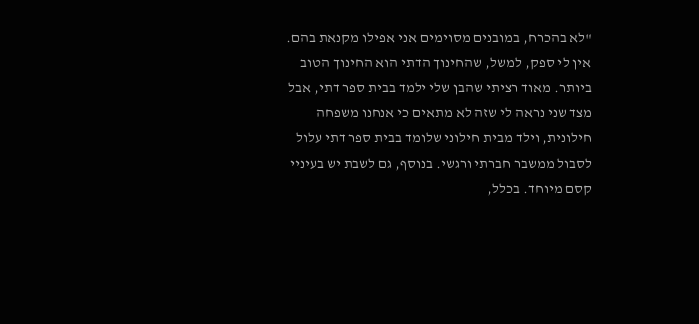"לא בהכרח, במובנים מסוימים אני אפילו מקנאת בהם. אין לי ספק, למשל, שהחינוך הדתי הוא החינוך הטוב ביותר. מאוד רציתי שהבן שלי ילמד בבית ספר דתי, אבל מצד שני נראה לי שזה לא מתאים כי אנחנו משפחה חילונית, וילד מבית חילוני שלומד בבית ספר דתי עלול לסבול ממשבר חברתי ורגשי. בנוסף, גם לשבת יש בעיניי קסם מיוחד. בכלל,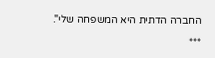החברה הדתית היא המשפחה שלי".

***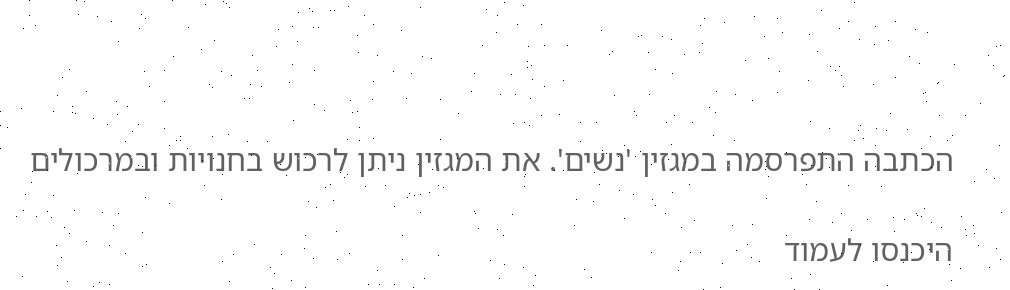הכתבה התפרסמה במגזין 'נשים'. את המגזין ניתן לרכוש בחנויות ובמרכולים

היכנסו לעמוד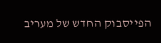הפייסבוק החדש של מעריב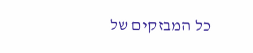כל המבזקים של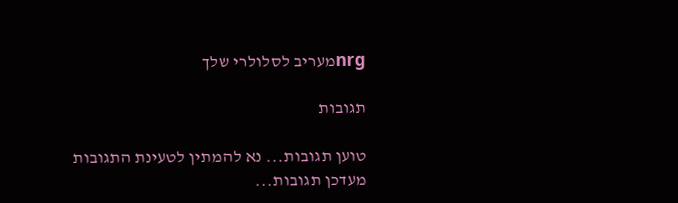nrgמעריב לסלולרי שלך

תגובות

טוען תגובות... נא להמתין לטעינת התגובות
מעדכן תגובות...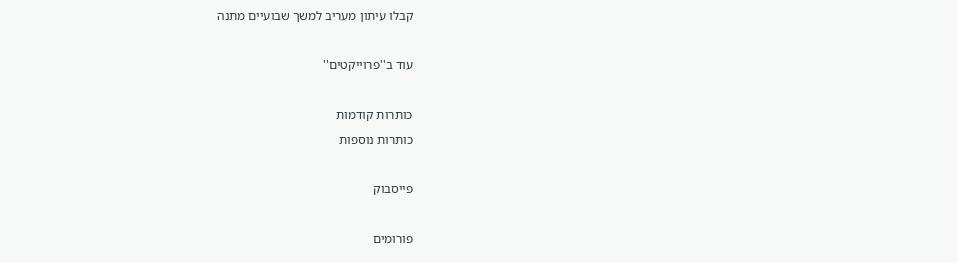קבלו עיתון מעריב למשך שבועיים מתנה

עוד ב''פרוייקטים''

כותרות קודמות
כותרות נוספות

פייסבוק

פורומים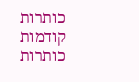כותרות קודמות
כותרות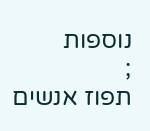נוספות
;
תפוז אנשים